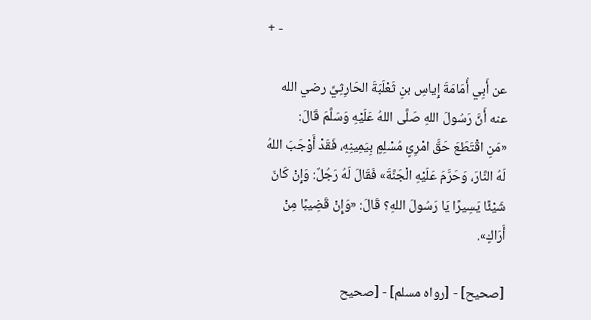+ -

عن أَبِي أُمَامَةَ إِياسِ بنِ ثَعْلَبَةَ الحَارِثِيِّ رضي الله عنه أَنَّ رَسُولَ اللهِ صَلَّى اللهُ عَلَيْهِ وَسَلَّمَ قَالَ:
«مَنِ اقْتَطَعَ حَقَّ امْرِئٍ مُسْلِمٍ بِيَمِينِهِ، فَقَدْ أَوْجَبَ اللهُ لَهُ النَّارَ، وَحَرَّمَ عَلَيْهِ الْجَنَّةَ» فَقَالَ لَهُ رَجُلٌ: وَإِنْ كَانَ شَيْئًا يَسِيرًا يَا رَسُولَ اللهِ؟ قَالَ: «وَإِنْ قَضِيبًا مِنْ أَرَاكٍ».

[صحيح] - [رواه مسلم] - [صحيح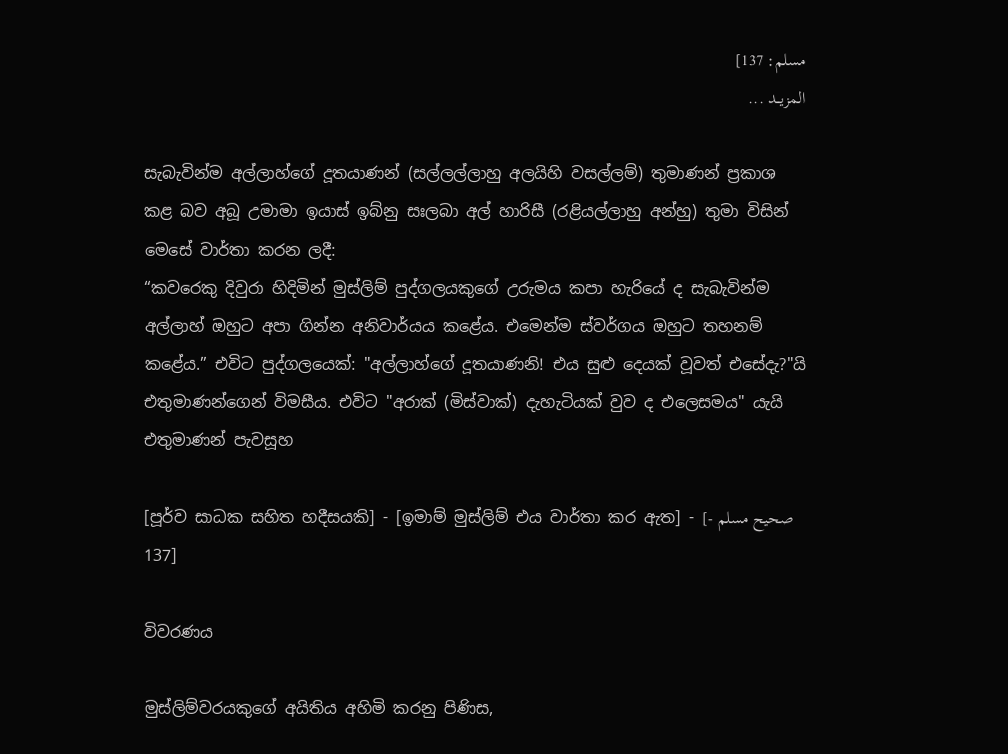مسلم: 137]
المزيــد ...

සැබැවින්ම අල්ලාහ්ගේ දූතයාණන් (සල්ලල්ලාහු අලයිහි වසල්ලම්) තුමාණන් ප්‍රකාශ කළ බව අබූ උමාමා ඉයාස් ඉබ්නු සඃලබා අල් හාරිසී (රළියල්ලාහු අන්හු) තුමා විසින් මෙසේ වාර්තා කරන ලදී:
“කවරෙකු දිවුරා හිදිමින් මුස්ලිම් පුද්ගලයකුගේ උරුමය කපා හැරියේ ද සැබැවින්ම අල්ලාහ් ඔහුට අපා ගින්න අනිවාර්යය කළේය. එමෙන්ම ස්වර්ගය ඔහුට තහනම් කළේය.” එවිට පුද්ගලයෙක්: "අල්ලාහ්ගේ දූතයාණනි! එය සුළු දෙයක් වූවත් එසේදැ?"යි එතුමාණන්ගෙන් විමසීය. එවිට "අරාක් (මිස්වාක්) දැහැටියක් වුව ද එලෙසමය" යැයි එතුමාණන් පැවසූහ

[පූර්ව සාධක සහිත හදීසයකි] - [ඉමාම් මුස්ලිම් එය වාර්තා කර ඇත] - [صحيح مسلم - 137]

විවරණය

මුස්ලිම්වරයකුගේ අයිතිය අහිමි කරනු පිණිස,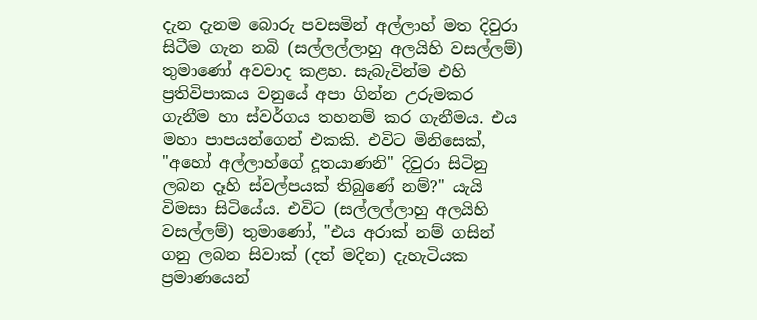දැන දැනම බොරු පවසමින් අල්ලාහ් මත දිවුරා සිටීම ගැන නබි (සල්ලල්ලාහු අලයිහි වසල්ලම්) තුමාණෝ අවවාද කළහ. සැබැවින්ම එහි ප්‍රතිවිපාකය වනුයේ අපා ගින්න උරුමකර ගැනීම හා ස්වර්ගය තහනම් කර ගැනීමය. එය මහා පාපයන්ගෙන් එකකි. එවිට මිනිසෙක්, "අහෝ අල්ලාහ්ගේ දූතයාණනි" දිවුරා සිටිනු ලබන දෑහි ස්වල්පයක් තිබුණේ නම්?" යැයි විමසා සිටියේය. එවිට (සල්ලල්ලාහු අලයිහි වසල්ලම්) තුමාණෝ, "එය අරාක් නම් ගසින් ගනු ලබන සිවාක් (දත් මදින) දැහැටියක ප්‍රමාණයෙන්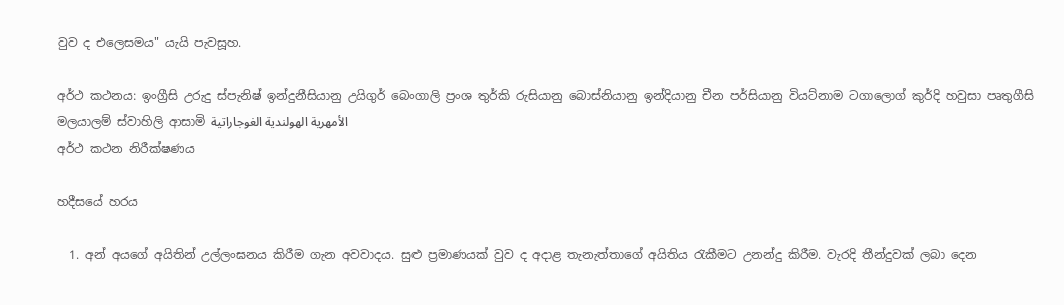වුව ද එලෙසමය" යැයි පැවසූහ.

අර්ථ කථනය: ඉංග්‍රීසි උරුදු ස්පැනිෂ් ඉන්දුනීසියානු උයිගුර් බෙංගාලි ප්‍රංශ තුර්කි රුසියානු බොස්නියානු ඉන්දියානු චීන පර්සියානු වියට්නාම ටගාලොග් කුර්දි හවුසා පෘතුගීසි මලයාලම් ස්වාහිලි ආසාමි الأمهرية الهولندية الغوجاراتية
අර්ථ කථන නිරීක්ෂණය

හදීසයේ හරය

  1. අන් අයගේ අයිතින් උල්ලංඝනය කිරීම ගැන අවවාදය. සුළු ප්‍රමාණයක් වුව ද අදාළ තැනැත්තාගේ අයිතිය රැකීමට උනන්දු කිරීම. වැරදි තීන්දුවක් ලබා දෙන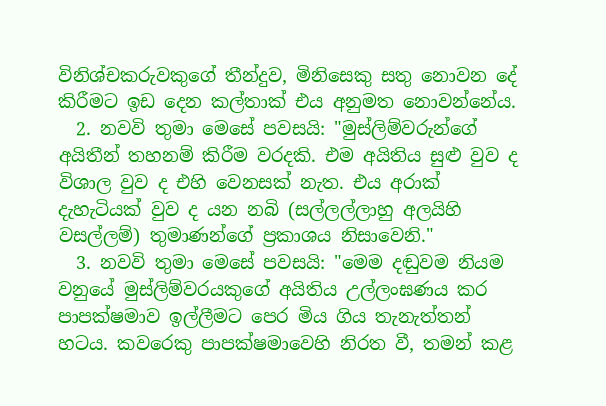විනිශ්චකරුවකුගේ තීන්දුව, මිනිසෙකු සතු නොවන දේ කිරීමට ඉඩ දෙන කල්තාක් එය අනුමත නොවන්නේය.
  2. නවවි තුමා මෙසේ පවසයි: "මුස්ලිම්වරුන්ගේ අයිතීන් තහනම් කිරීම වරදකි. එම අයිතිය සුළු වුව ද විශාල වුව ද එහි වෙනසක් නැත. එය අරාක් දැහැටියක් වුව ද යන නබි (සල්ලල්ලාහු අලයිහි වසල්ලම්) තුමාණන්ගේ ප්‍රකාශය නිසාවෙනි."
  3. නවවි තුමා මෙසේ පවසයි: "මෙම දඬුවම නියම වනුයේ මුස්ලිම්වරයකුගේ අයිතිය උල්ලංඝණය කර පාපක්ෂමාව ඉල්ලීමට පෙර මිය ගිය තැනැත්තන් හටය. කවරෙකු පාපක්ෂමාවෙහි නිරත වී, තමන් කළ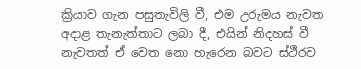ක්‍රියාව ගැන පසුතැවිලි වී, එම උරුමය නැවත අදාළ තැනැත්තාට ලබා දී, එයින් නිදහස් වී නැවතත් ඒ වෙත නො හැරෙන බවට ස්ථීරව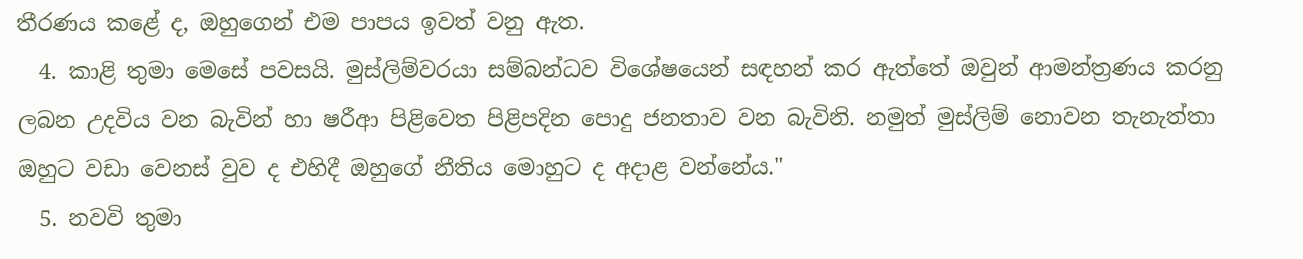තීරණය කළේ ද, ඔහුගෙන් එම පාපය ඉවත් වනු ඇත.
  4. කාළි තුමා මෙසේ පවසයි. මුස්ලිම්වරයා සම්බන්ධව විශේෂයෙන් සඳහන් කර ඇත්තේ ඔවුන් ආමන්ත්‍රණය කරනු ලබන උදවිය වන බැවින් හා ෂරීආ පිළිවෙත පිළිපදින පොදු ජනතාව වන බැවිනි. නමුත් මුස්ලිම් නොවන තැනැත්තා ඔහුට වඩා වෙනස් වුව ද එහිදී ඔහුගේ නීතිය මොහුට ද අදාළ වන්නේය."
  5. නවවි තුමා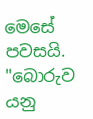මෙසේ පවසයි. "බොරුව යනු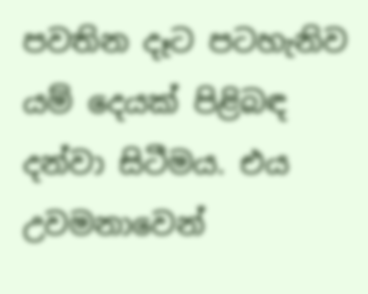පවතින දෑට පටහැනිව යම් දෙයක් පිළිබඳ දන්වා සිටීමය. එය උවමනාවෙන්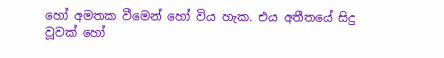හෝ අමතක වීමෙන් හෝ විය හැක. එය අතීතයේ සිදු වූවක් හෝ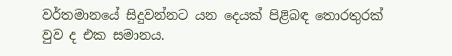වර්තමානයේ සිදුවන්නට යන දෙයක් පිළිබඳ තොරතුරක් වුව ද එක සමානය.